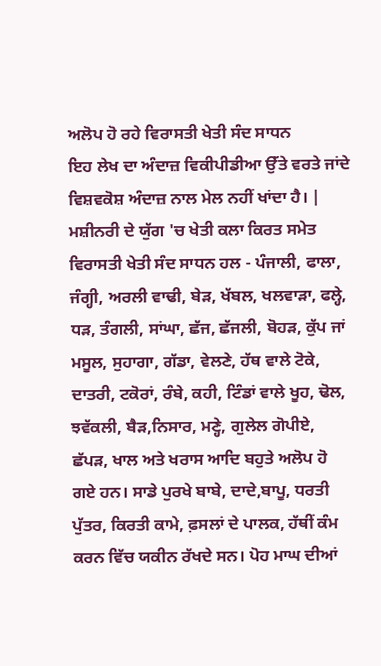ਅਲੋਪ ਹੋ ਰਹੇ ਵਿਰਾਸਤੀ ਖੇਤੀ ਸੰਦ ਸਾਧਨ
ਇਹ ਲੇਖ ਦਾ ਅੰਦਾਜ਼ ਵਿਕੀਪੀਡੀਆ ਉੱਤੇ ਵਰਤੇ ਜਾਂਦੇ ਵਿਸ਼ਵਕੋਸ਼ ਅੰਦਾਜ਼ ਨਾਲ ਮੇਲ ਨਹੀਂ ਖਾਂਦਾ ਹੈ। |
ਮਸ਼ੀਨਰੀ ਦੇ ਯੁੱਗ 'ਚ ਖੇਤੀ ਕਲਾ ਕਿਰਤ ਸਮੇਤ ਵਿਰਾਸਤੀ ਖੇਤੀ ਸੰਦ ਸਾਧਨ ਹਲ - ਪੰਜਾਲੀ, ਫਾਲਾ, ਜੰਗ੍ਹੀ, ਅਰਲੀ ਵਾਢੀ, ਬੇੜ, ਖੱਬਲ, ਖਲਵਾੜਾ, ਫਲ੍ਹੇ, ਧੜ, ਤੰਗਲੀ, ਸਾਂਘਾ, ਛੱਜ, ਛੱਜਲੀ, ਬੋਹੜ, ਕੁੱਪ ਜਾਂ ਮਸੂਲ, ਸੁਹਾਗਾ, ਗੱਡਾ, ਵੇਲਣੇ, ਹੱਥ ਵਾਲੇ ਟੋਕੇ, ਦਾਤਰੀ, ਟਕੋਰਾਂ, ਰੰਬੇ, ਕਹੀ, ਟਿੰਡਾਂ ਵਾਲੇ ਖੂਹ, ਢੋਲ, ਝਵੱਕਲੀ, ਬੈੜ,ਨਿਸਾਰ, ਮਣ੍ਹੇ, ਗੁਲੇਲ ਗੋਪੀਏ, ਛੱਪੜ, ਖਾਲ ਅਤੇ ਖਰਾਸ ਆਦਿ ਬਹੁਤੇ ਅਲੋਪ ਹੋ ਗਏ ਹਨ। ਸਾਡੇ ਪੁਰਖੇ ਬਾਬੇ, ਦਾਦੇ,ਬਾਪੂ, ਧਰਤੀ ਪੁੱਤਰ, ਕਿਰਤੀ ਕਾਮੇ, ਫ਼ਸਲਾਂ ਦੇ ਪਾਲਕ, ਹੱਥੀਂ ਕੰਮ ਕਰਨ ਵਿੱਚ ਯਕੀਨ ਰੱਖਦੇ ਸਨ। ਪੋਹ ਮਾਘ ਦੀਆਂ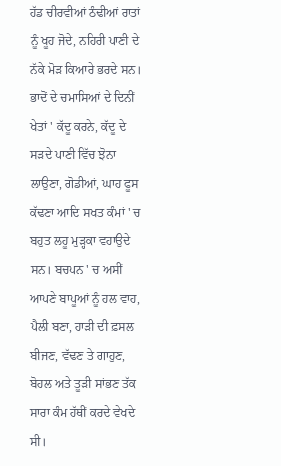ਹੱਡ ਚੀਰਵੀਆਂ ਠੰਢੀਆਂ ਰਾਤਾਂ ਨੂੰ ਖੂਹ ਜੋਦੇ, ਨਹਿਰੀ ਪਾਣੀ ਦੇ ਨੱਕੇ ਮੋੜ ਕਿਆਰੇ ਭਰਦੇ ਸਨ। ਭਾਦੋਂ ਦੇ ਚਮਾਸਿਆਂ ਦੇ ਦਿਨੀਂ ਖੇਤਾਂ ' ਕੱਦੂ ਕਰਨੇ, ਕੱਦੂ ਦੇ ਸੜਦੇ ਪਾਣੀ ਵਿੱਚ ਝੋਨਾ ਲਾਉਣਾ, ਗੋਡੀਆਂ, ਘਾਹ ਫੂਸ ਕੱਢਣਾ ਆਦਿ ਸਖਤ ਕੰਮਾਂ ' ਚ ਬਹੁਤ ਲਹੂ ਮੁੜ੍ਹਕਾ ਵਹਾਉਦੇ ਸਨ। ਬਚਪਨ ' ਚ ਅਸੀਂ ਆਪਣੇ ਬਾਪੂਆਂ ਨੂੰ ਹਲ ਵਾਹ, ਪੈਲੀ ਬਣਾ, ਹਾੜੀ ਦੀ ਫ਼ਸਲ ਬੀਜਣ, ਵੱਢਣ ਤੇ ਗਾਹੁਣ, ਬੋਹਲ ਅਤੇ ਤੂੜੀ ਸਾਂਭਣ ਤੱਕ ਸਾਰਾ ਕੰਮ ਹੱਥੀਂ ਕਰਦੇ ਵੇਖਦੇ ਸੀ।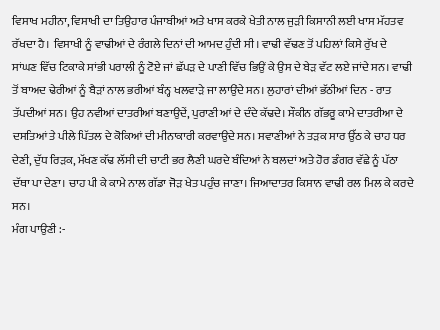ਵਿਸਾਖ ਮਹੀਨਾ, ਵਿਸਾਖੀ ਦਾ ਤਿਉਹਾਰ ਪੰਜਾਬੀਆਂ ਅਤੇ ਖਾਸ ਕਰਕੇ ਖੇਤੀ ਨਾਲ ਜੁੜੀ ਕਿਸਾਨੀ ਲਈ ਖਾਸ ਮੱਹਤਵ ਰੱਖਦਾ ਹੈ। ਵਿਸਾਖੀ ਨੂੰ ਵਾਢੀਆਂ ਦੇ ਰੰਗਲੇ ਦਿਨਾਂ ਦੀ ਆਮਦ ਹੁੰਦੀ ਸੀ। ਵਾਢੀ ਵੱਢਣ ਤੋਂ ਪਹਿਲਾਂ ਕਿਸੇ ਰੁੱਖ ਦੇ ਸਾਂਘਣ ਵਿੱਚ ਟਿਕਾਕੇ ਸਾਂਭੀ ਪਰਾਲੀ ਨੂੰ ਟੋਏ ਜਾਂ ਛੱਪੜ ਦੇ ਪਾਣੀ ਵਿੱਚ ਭਿਉਂ ਕੇ ਉਸ ਦੇ ਬੇੜ ਵੱਟ ਲਏ ਜਾਂਦੇ ਸਨ। ਵਾਢੀ ਤੋਂ ਬਾਅਦ ਢੇਰੀਆਂ ਨੂੰ ਬੈੜਾਂ ਨਾਲ ਭਰੀਆਂ ਬੰਨ੍ਹ ਖਲਵਾੜੇ ਜਾ ਲਾਉਂਦੇ ਸਨ। ਲੁਹਾਰਾਂ ਦੀਆਂ ਭੱਠੀਆਂ ਦਿਨ - ਰਾਤ ਤੱਪਦੀਆਂ ਸਨ। ਉਹ ਨਵੀਆਂ ਦਾਤਰੀਆਂ ਬਣਾਉਦੇਂ, ਪੁਰਾਣੀ ਆਂ ਦੇ ਦੰਦੇ ਕੱਢਦੇ। ਸੌਕੀਨ ਗੱਭਰੂ ਕਾਮੇ ਦਾਤਰੀਆ ਦੇ ਦਸਤਿਆਂ ਤੇ ਪੀਲੇ ਪਿੱਤਲ ਦੇ ਕੋਕਿਆਂ ਦੀ ਮੀਨਾਕਾਰੀ ਕਰਵਾਉਦੇ ਸਨ। ਸਵਾਣੀਆਂ ਨੇ ਤੜਕ ਸਾਰ ਉੱਠ ਕੇ ਚਾਹ ਧਰ ਦੇਣੀ, ਦੁੱਧ ਰਿੜਕ, ਮੱਖਣ ਕੱਢ ਲੱਸੀ ਦੀ ਚਾਟੀ ਭਰ ਲੈਣੀ ਘਰਦੇ ਬੰਦਿਆਂ ਨੇ ਬਲਦਾਂ ਅਤੇ ਹੋਰ ਡੰਗਰ ਵੱਛੇ ਨੂੰ ਪੱਠਾ ਦੱਥਾ ਪਾ ਦੇਣਾ। ਚਾਹ ਪੀ ਕੇ ਕਾਮੇ ਨਾਲ ਗੱਡਾ ਜੋੜ ਖੇਤ ਪਹੁੰਚ ਜਾਣਾ। ਜਿਆਦਾਤਰ ਕਿਸਾਨ ਵਾਢੀ ਰਲ ਮਿਲ ਕੇ ਕਰਦੇ ਸਨ।
ਮੰਗ ਪਾਉਣੀ :-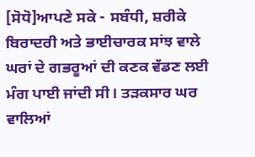[ਸੋਧੋ]ਆਪਣੇ ਸਕੇ - ਸਬੰਧੀ, ਸ਼ਰੀਕੇ ਬਿਰਾਦਰੀ ਅਤੇ ਭਾਈਚਾਰਕ ਸਾਂਝ ਵਾਲੇ ਘਰਾਂ ਦੇ ਗਭਰੂਆਂ ਦੀ ਕਣਕ ਵੱਡਣ ਲਈ ਮੰਗ ਪਾਈ ਜਾਂਦੀ ਸੀ। ਤੜਕਸਾਰ ਘਰ ਵਾਲਿਆਂ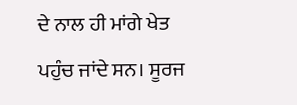ਦੇ ਨਾਲ ਹੀ ਮਾਂਗੇ ਖੇਤ ਪਹੁੰਚ ਜਾਂਦੇ ਸਨ। ਸੂਰਜ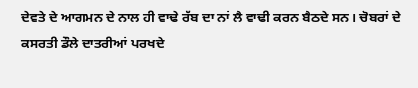ਦੇਵਤੇ ਦੇ ਆਗਮਨ ਦੇ ਨਾਲ ਹੀ ਵਾਢੇ ਰੱਬ ਦਾ ਨਾਂ ਲੈ ਵਾਢੀ ਕਰਨ ਬੈਠਦੇ ਸਨ। ਚੋਬਰਾਂ ਦੇ ਕਸਰਤੀ ਡੌਲੇ ਦਾਤਰੀਆਂ ਪਰਖਦੇ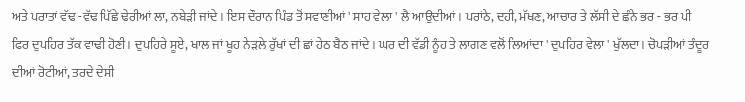ਅਤੇ ਪਰਾਤਾਂ ਵੱਢ -ਵੱਢ ਪਿੱਛੇ ਢੇਰੀਆਂ ਲਾ, ਨਬੇੜੀ ਜਾਂਦੇ। ਇਸ ਦੌਰਾਨ ਪਿੰਡ ਤੋਂ ਸਵਾਣੀਆਂ ' ਸਾਹ ਵੇਲਾ ' ਲੈ ਆਉਦੀਆਂ। ਪਰਾਂਠੇ, ਦਹੀ, ਮੱਖਣ, ਆਚਾਰ ਤੇ ਲੱਸੀ ਦੇ ਛੰਨੇ ਭਰ - ਭਰ ਪੀ ਫਿਰ ਦੁਪਹਿਰ ਤੱਕ ਵਾਢੀ ਹੋਣੀ। ਦੁਪਹਿਰੇ ਸੂਏ, ਖਾਲ ਜਾਂ ਖੂਹ ਨੇੜਲੇ ਰੁੱਖਾਂ ਦੀ ਛਾਂ ਹੇਠ ਬੈਠ ਜਾਂਦੇ। ਘਰ ਦੀ ਵੱਡੀ ਨੂੰਹ ਤੇ ਲਾਗਣ ਵਲੋਂ ਲਿਆਂਦਾ ' ਦੁਪਹਿਰ ਵੇਲਾ ' ਖੁੱਲਦਾ। ਚੋਪੜੀਆਂ ਤੰਦੂਰ ਦੀਆਂ ਰੋਟੀਆਂ, ਤਰਦੇ ਦੇਸੀ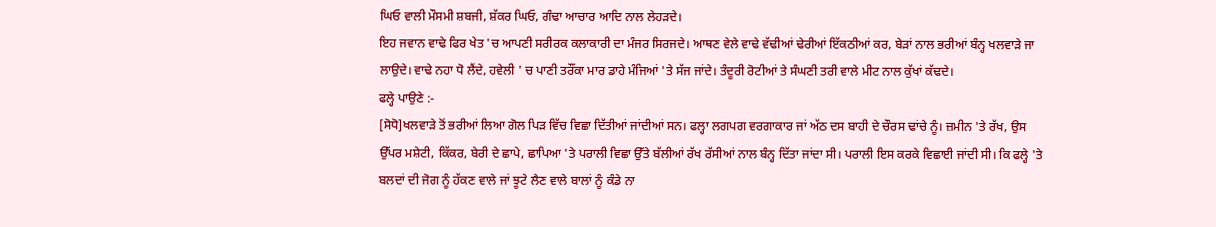ਘਿਓ ਵਾਲੀ ਮੌਸਮੀ ਸ਼ਬਜੀ, ਸ਼ੱਕਰ ਘਿਓ, ਗੰਢਾ ਆਚਾਰ ਆਦਿ ਨਾਲ ਲੇਹੜਦੇ।
ਇਹ ਜਵਾਨ ਵਾਢੇ ਫਿਰ ਖੇਤ 'ਚ ਆਪਣੀ ਸਰੀਰਕ ਕਲਾਕਾਰੀ ਦਾ ਮੰਜਰ ਸਿਰਜਦੇ। ਆਥਣ ਵੇਲੇ ਵਾਢੇ ਵੱਢੀਆਂ ਢੇਰੀਆਂ ਇੱਕਠੀਆਂ ਕਰ, ਬੇੜਾਂ ਨਾਲ ਭਰੀਆਂ ਬੰਨ੍ਹ ਖਲਵਾੜੇ ਜਾ ਲਾਉਦੇ। ਵਾਢੇ ਨਹਾ ਧੋ ਲੈਂਦੇ, ਹਵੇਲੀ ' ਚ ਪਾਣੀ ਤਰੌਂਕਾ ਮਾਰ ਡਾਹੇ ਮੰਜਿਆਂ 'ਤੇ ਸੱਜ ਜਾਂਦੇ। ਤੰਦੂਰੀ ਰੋਟੀਆਂ ਤੇ ਸੰਘਣੀ ਤਰੀ ਵਾਲੇ ਮੀਟ ਨਾਲ ਕੁੱਖਾਂ ਕੱਢਦੇ।
ਫਲ੍ਹੇ ਪਾਉਣੇ :-
[ਸੋਧੋ]ਖਲਵਾੜੇ ਤੋਂ ਭਰੀਆਂ ਲਿਆ ਗੋਲ ਪਿੜ ਵਿੱਚ ਵਿਛਾ ਦਿੱਤੀਆਂ ਜਾਂਦੀਆਂ ਸਨ। ਫਲ੍ਹਾ ਲਗਪਗ ਵਰਗਾਕਾਰ ਜਾਂ ਅੱਠ ਦਸ ਬਾਹੀ ਦੇ ਚੌਰਸ ਢਾਂਚੇ ਨੂੰ। ਜ਼ਮੀਨ 'ਤੇ ਰੱਖ, ਉਸ ਉੱਪਰ ਮਸ਼ੇਟੀ, ਕਿੱਕਰ, ਬੇਰੀ ਦੇ ਛਾਪੇ, ਛਾਪਿਆ 'ਤੇ ਪਰਾਲੀ ਵਿਛਾ ਉੱਤੇ ਬੱਲੀਆਂ ਰੱਖ ਰੱਸੀਆਂ ਨਾਲ ਬੰਨ੍ਹ ਦਿੱਤਾ ਜਾਂਦਾ ਸੀ। ਪਰਾਲੀ ਇਸ ਕਰਕੇ ਵਿਛਾਈ ਜਾਂਦੀ ਸੀ। ਕਿ ਫਲ੍ਹੇ 'ਤੇ ਬਲਦਾਂ ਦੀ ਜੋਗ ਨੂੰ ਹੱਕਣ ਵਾਲੇ ਜਾਂ ਝੂਟੇ ਲੈਣ ਵਾਲੇ ਬਾਲਾਂ ਨੂੰ ਕੰਡੇ ਨਾ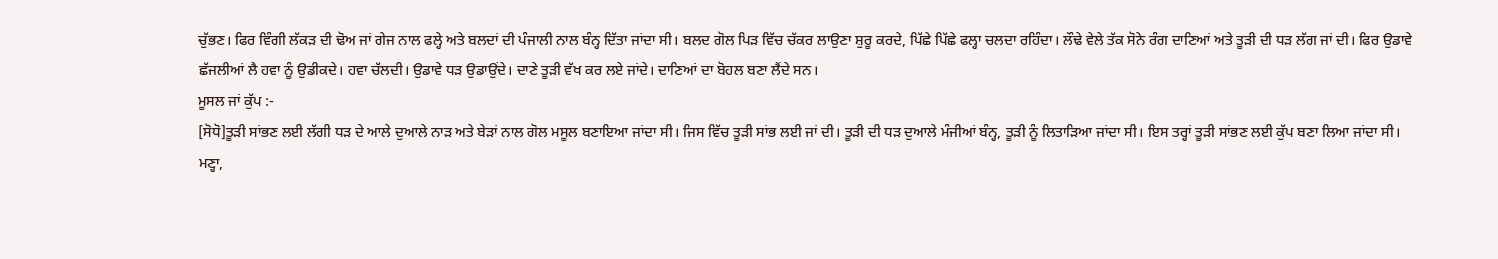ਚੁੱਭਣ। ਫਿਰ ਵਿੰਗੀ ਲੱਕੜ ਦੀ ਢੋਅ ਜਾਂ ਗੇਜ ਨਾਲ ਫਲ੍ਹੇ ਅਤੇ ਬਲਦਾਂ ਦੀ ਪੰਜਾਲੀ ਨਾਲ ਬੰਨ੍ਹ ਦਿੱਤਾ ਜਾਂਦਾ ਸੀ। ਬਲਦ ਗੋਲ ਪਿੜ ਵਿੱਚ ਚੱਕਰ ਲਾਉਣਾ ਸ਼ੁਰੂ ਕਰਦੇ, ਪਿੱਛੇ ਪਿੱਛੇ ਫਲ੍ਹਾ ਚਲਦਾ ਰਹਿੰਦਾ। ਲੌਢੇ ਵੇਲੇ ਤੱਕ ਸੋਨੇ ਰੰਗ ਦਾਣਿਆਂ ਅਤੇ ਤੂੜੀ ਦੀ ਧੜ ਲੱਗ ਜਾਂ ਦੀ। ਫਿਰ ਉਡਾਵੇ ਛੱਜਲੀਆਂ ਲੈ ਹਵਾ ਨੂੰ ਉਡੀਕਦੇ। ਹਵਾ ਚੱਲਦੀ। ਉਡਾਵੇ ਧੜ ਉਡਾਉਂਦੇ। ਦਾਣੇ ਤੂੜੀ ਵੱਖ ਕਰ ਲਏ ਜਾਂਦੇ। ਦਾਣਿਆਂ ਦਾ ਬੋਹਲ ਬਣਾ ਲੈਂਦੇ ਸਨ।
ਮੂਸਲ ਜਾਂ ਕੁੱਪ :-
[ਸੋਧੋ]ਤੂੜੀ ਸਾਂਭਣ ਲਈ ਲੱਗੀ ਧੜ ਦੇ ਆਲੇ ਦੁਆਲੇ ਨਾੜ ਅਤੇ ਬੇੜਾਂ ਨਾਲ ਗੋਲ ਮਸੂਲ ਬਣਾਇਆ ਜਾਂਦਾ ਸੀ। ਜਿਸ ਵਿੱਚ ਤੂੜੀ ਸਾਂਭ ਲਈ ਜਾਂ ਦੀ। ਤੂੜੀ ਦੀ ਧੜ ਦੁਆਲੇ ਮੰਜੀਆਂ ਬੰਨ੍ਹ, ਤੂੜੀ ਨੂੰ ਲਿਤਾੜਿਆ ਜਾਂਦਾ ਸੀ। ਇਸ ਤਰ੍ਹਾਂ ਤੂੜੀ ਸਾਂਭਣ ਲਈ ਕੁੱਪ ਬਣਾ ਲਿਆ ਜਾਂਦਾ ਸੀ।
ਮਣ੍ਹਾ,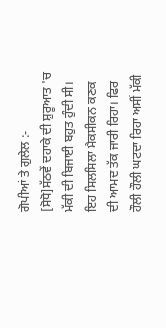ਗੋਪੀਆਂ ਤੇ ਗੁਲੇਲ :-
[ਸੋਧੋ]ਸੱਠਵੇਂ ਦਹਾਕੇ ਦੀ ਸ਼ੁਰੂਆਤ 'ਚ ਮੱਕੀ ਦੀ ਬਿਜਾਈ ਬਹੁਤ ਹੁੰਦੀ ਸੀ। ਇਹ ਸਿਲਸਿਲਾ ਮੈਕਸੀਕਨ ਕਣਕ ਦੀ ਆਮਦ ਤੱਕ ਜਾਰੀ ਰਿਹਾ। ਫਿਰ ਹੌਲੀ ਹੌਲੀ ਘਟਦਾ ਰਿਹਾ ਅਸੀਂ ਮੱਕੀ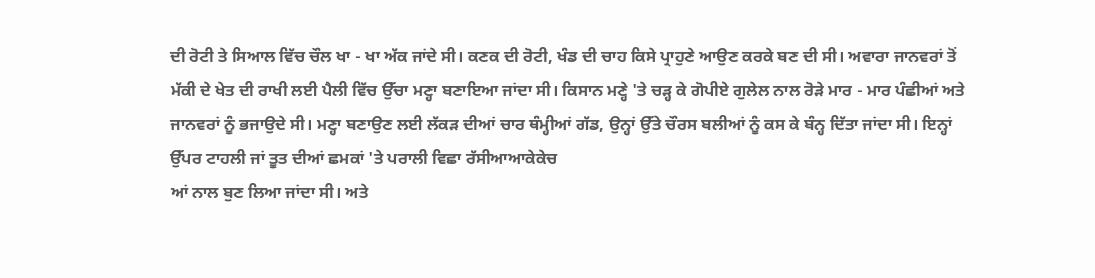ਦੀ ਰੋਟੀ ਤੇ ਸਿਆਲ ਵਿੱਚ ਚੌਲ ਖਾ - ਖਾ ਅੱਕ ਜਾਂਦੇ ਸੀ। ਕਣਕ ਦੀ ਰੋਟੀ, ਖੰਡ ਦੀ ਚਾਹ ਕਿਸੇ ਪ੍ਰਾਹੁਣੇ ਆਉਣ ਕਰਕੇ ਬਣ ਦੀ ਸੀ। ਅਵਾਰਾ ਜਾਨਵਰਾਂ ਤੋਂ ਮੱਕੀ ਦੇ ਖੇਤ ਦੀ ਰਾਖੀ ਲਈ ਪੈਲੀ ਵਿੱਚ ਉੱਚਾ ਮਣ੍ਹਾ ਬਣਾਇਆ ਜਾਂਦਾ ਸੀ। ਕਿਸਾਨ ਮਣ੍ਹੇ 'ਤੇ ਚੜ੍ਹ ਕੇ ਗੋਪੀਏ ਗੁਲੇਲ ਨਾਲ ਰੋੜੇ ਮਾਰ - ਮਾਰ ਪੰਛੀਆਂ ਅਤੇ ਜਾਨਵਰਾਂ ਨੂੰ ਭਜਾਉਦੇ ਸੀ। ਮਣ੍ਹਾ ਬਣਾਉਣ ਲਈ ਲੱਕੜ ਦੀਆਂ ਚਾਰ ਥੰਮ੍ਹੀਆਂ ਗੱਡ, ਉਨ੍ਹਾਂ ਉੱਤੇ ਚੌਰਸ ਬਲੀਆਂ ਨੂੰ ਕਸ ਕੇ ਬੰਨ੍ਹ ਦਿੱਤਾ ਜਾਂਦਾ ਸੀ। ਇਨ੍ਹਾਂ ਉੱਪਰ ਟਾਹਲੀ ਜਾਂ ਤੂਤ ਦੀਆਂ ਛਮਕਾਂ 'ਤੇ ਪਰਾਲੀ ਵਿਛਾ ਰੱਸੀਆਆਕੇਕੇਚ
ਆਂ ਨਾਲ ਬੁਣ ਲਿਆ ਜਾਂਦਾ ਸੀ। ਅਤੇ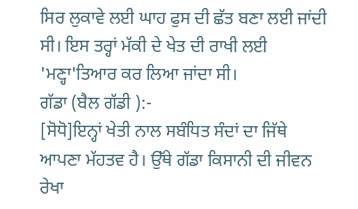ਸਿਰ ਲੁਕਾਵੇ ਲਈ ਘਾਹ ਫੁਸ ਦੀ ਛੱਤ ਬਣਾ ਲਈ ਜਾਂਦੀ ਸੀ। ਇਸ ਤਰ੍ਹਾਂ ਮੱਕੀ ਦੇ ਖੇਤ ਦੀ ਰਾਖੀ ਲਈ 'ਮਣ੍ਹਾ'ਤਿਆਰ ਕਰ ਲਿਆ ਜਾਂਦਾ ਸੀ।
ਗੱਡਾ (ਬੈਲ ਗੱਡੀ ):-
[ਸੋਧੋ]ਇਨ੍ਹਾਂ ਖੇਤੀ ਨਾਲ ਸਬੰਧਿਤ ਸੰਦਾਂ ਦਾ ਜਿੱਥੇ ਆਪਣਾ ਮੱਹਤਵ ਹੈ। ਉੱਥੇ ਗੱਡਾ ਕਿਸਾਨੀ ਦੀ ਜੀਵਨ ਰੇਖਾ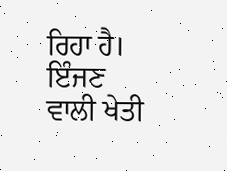ਰਿਹਾ ਹੈ। ਇੰਜਣ ਵਾਲੀ ਖੇਤੀ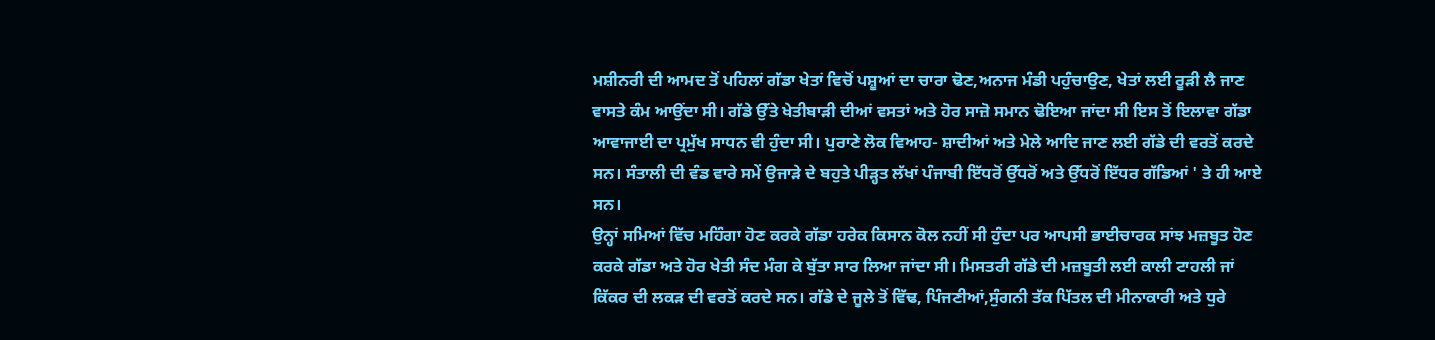ਮਸ਼ੀਨਰੀ ਦੀ ਆਮਦ ਤੋਂ ਪਹਿਲਾਂ ਗੱਡਾ ਖੇਤਾਂ ਵਿਚੋਂ ਪਸ਼ੂਆਂ ਦਾ ਚਾਰਾ ਢੋਣ,ਅਨਾਜ ਮੰਡੀ ਪਹੁੰਚਾਉਣ, ਖੇਤਾਂ ਲਈ ਰੂੜੀ ਲੈ ਜਾਣ ਵਾਸਤੇ ਕੰਮ ਆਉਂਦਾ ਸੀ। ਗੱਡੇ ਉੱਤੇ ਖੇਤੀਬਾੜੀ ਦੀਆਂ ਵਸਤਾਂ ਅਤੇ ਹੋਰ ਸਾਜ਼ੋ ਸਮਾਨ ਢੋਇਆ ਜਾਂਦਾ ਸੀ ਇਸ ਤੋਂ ਇਲਾਵਾ ਗੱਡਾ ਆਵਾਜਾਈ ਦਾ ਪ੍ਰਮੁੱਖ ਸਾਧਨ ਵੀ ਹੁੰਦਾ ਸੀ। ਪੁਰਾਣੇ ਲੋਕ ਵਿਆਹ- ਸ਼ਾਦੀਆਂ ਅਤੇ ਮੇਲੇ ਆਦਿ ਜਾਣ ਲਈ ਗੱਡੇ ਦੀ ਵਰਤੋਂ ਕਰਦੇ ਸਨ। ਸੰਤਾਲੀ ਦੀ ਵੰਡ ਵਾਰੇ ਸਮੇਂ ਉਜਾੜੇ ਦੇ ਬਹੁਤੇ ਪੀੜ੍ਹਤ ਲੱਖਾਂ ਪੰਜਾਬੀ ਇੱਧਰੋਂ ਉੱਧਰੋਂ ਅਤੇ ਉੱਧਰੋਂ ਇੱਧਰ ਗੱਡਿਆਂ ' ਤੇ ਹੀ ਆਏ ਸਨ।
ਉਨ੍ਹਾਂ ਸਮਿਆਂ ਵਿੱਚ ਮਹਿੰਗਾ ਹੋਣ ਕਰਕੇ ਗੱਡਾ ਹਰੇਕ ਕਿਸਾਨ ਕੋਲ ਨਹੀਂ ਸੀ ਹੁੰਦਾ ਪਰ ਆਪਸੀ ਭਾਈਚਾਰਕ ਸਾਂਝ ਮਜ਼ਬੂਤ ਹੋਣ ਕਰਕੇ ਗੱਡਾ ਅਤੇ ਹੋਰ ਖੇਤੀ ਸੰਦ ਮੰਗ ਕੇ ਬੁੱਤਾ ਸਾਰ ਲਿਆ ਜਾਂਦਾ ਸੀ। ਮਿਸਤਰੀ ਗੱਡੇ ਦੀ ਮਜ਼ਬੂਤੀ ਲਈ ਕਾਲੀ ਟਾਹਲੀ ਜਾਂ ਕਿੱਕਰ ਦੀ ਲਕੜ ਦੀ ਵਰਤੋਂ ਕਰਦੇ ਸਨ। ਗੱਡੇ ਦੇ ਜੂਲੇ ਤੋਂ ਵਿੱਢ, ਪਿੰਜਣੀਆਂ,ਸੁੰਗਨੀ ਤੱਕ ਪਿੱਤਲ ਦੀ ਮੀਨਾਕਾਰੀ ਅਤੇ ਧੁਰੇ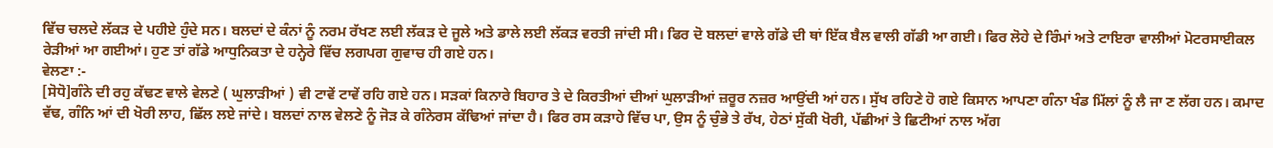ਵਿੱਚ ਚਲਦੇ ਲੱਕੜ ਦੇ ਪਹੀਏ ਹੁੰਦੇ ਸਨ। ਬਲਦਾਂ ਦੇ ਕੰਨਾਂ ਨੂੰ ਨਰਮ ਰੱਖਣ ਲਈ ਲੱਕੜ ਦੇ ਜੂਲੇ ਅਤੇ ਡਾਲੇ ਲਈ ਲੱਕੜ ਵਰਤੀ ਜਾਂਦੀ ਸੀ। ਫਿਰ ਦੋ ਬਲਦਾਂ ਵਾਲੇ ਗੱਡੇ ਦੀ ਥਾਂ ਇੱਕ ਬੈਲ ਵਾਲੀ ਗੱਡੀ ਆ ਗਈ। ਫਿਰ ਲੋਹੇ ਦੇ ਰਿੰਮਾਂ ਅਤੇ ਟਾਇਰਾ ਵਾਲੀਆਂ ਮੋਟਰਸਾਈਕਲ ਰੇੜੀਆਂ ਆ ਗਈਆਂ। ਹੁਣ ਤਾਂ ਗੱਡੇ ਆਧੁਨਿਕਤਾ ਦੇ ਹਨ੍ਹੇਰੇ ਵਿੱਚ ਲਗਪਗ ਗੁਵਾਚ ਹੀ ਗਏ ਹਨ।
ਵੇਲਣਾ :-
[ਸੋਧੋ]ਗੰਨੇ ਦੀ ਰਹੁ ਕੱਢਣ ਵਾਲੇ ਵੇਲਣੇ ( ਘੁਲਾੜੀਆਂ ) ਵੀ ਟਾਵੇਂ ਟਾਵੇਂ ਰਹਿ ਗਏ ਹਨ। ਸੜਕਾਂ ਕਿਨਾਰੇ ਬਿਹਾਰ ਤੇ ਦੇ ਕਿਰਤੀਆਂ ਦੀਆਂ ਘੁਲਾੜੀਆਂ ਜ਼ਰੂਰ ਨਜ਼ਰ ਆਉਂਦੀ ਆਂ ਹਨ। ਸੁੱਖ ਰਹਿਣੇ ਹੋ ਗਏ ਕਿਸਾਨ ਆਪਣਾ ਗੰਨਾ ਖੰਡ ਮਿੱਲਾਂ ਨੂੰ ਲੈ ਜਾ ਣ ਲੱਗ ਹਨ। ਕਮਾਦ ਵੱਢ, ਗੰਨਿ ਆਂ ਦੀ ਖੋਰੀ ਲਾਹ, ਛਿੱਲ ਲਏ ਜਾਂਦੇ। ਬਲਦਾਂ ਨਾਲ ਵੇਲਣੇ ਨੂੰ ਜੋੜ ਕੇ ਗੰਨੇਰਸ ਕੱਢਿਆਂ ਜਾਂਦਾ ਹੈ। ਫਿਰ ਰਸ ਕੜਾਹੇ ਵਿੱਚ ਪਾ, ਉਸ ਨੂੰ ਚੁੰਭੇ ਤੇ ਰੱਖ, ਹੇਠਾਂ ਸੁੱਕੀ ਖੋਰੀ, ਪੱਛੀਆਂ ਤੇ ਛਿਟੀਆਂ ਨਾਲ ਅੱਗ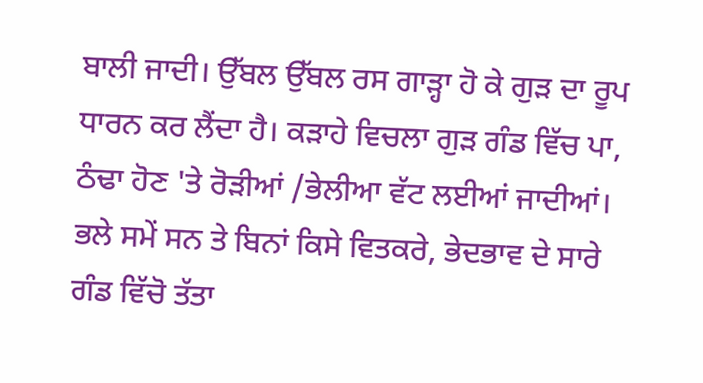ਬਾਲੀ ਜਾਦੀ। ਉੱਬਲ ਉੱਬਲ ਰਸ ਗਾੜ੍ਹਾ ਹੋ ਕੇ ਗੁੜ ਦਾ ਰੂਪ ਧਾਰਨ ਕਰ ਲੈਂਦਾ ਹੈ। ਕੜਾਹੇ ਵਿਚਲਾ ਗੁੜ ਗੰਡ ਵਿੱਚ ਪਾ, ਠੰਢਾ ਹੋਣ 'ਤੇ ਰੋੜੀਆਂ /ਭੇਲੀਆ ਵੱਟ ਲਈਆਂ ਜਾਦੀਆਂ। ਭਲੇ ਸਮੇਂ ਸਨ ਤੇ ਬਿਨਾਂ ਕਿਸੇ ਵਿਤਕਰੇ, ਭੇਦਭਾਵ ਦੇ ਸਾਰੇ ਗੰਡ ਵਿੱਚੋ ਤੱਤਾ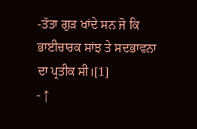-ਤੱਤਾ ਗੁੜ ਖਾਂਦੇ ਸਨ ਜੋ ਕਿ ਭਾਈਚਾਰਕ ਸਾਂਝ ਤੇ ਸਦਭਾਵਨਾ ਦਾ ਪ੍ਰਤੀਕ ਸੀ।[1]
- ↑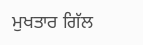ਮੁਖਤਾਰ ਗਿੱਲ